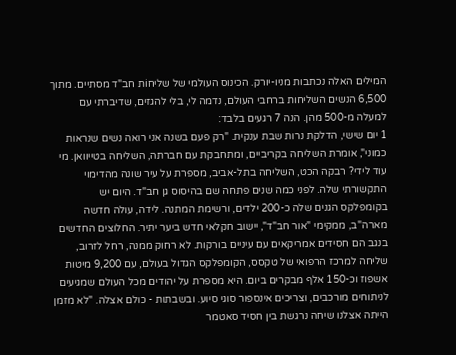המילים האלה נכתבות מניו-יורק. הכינוס העולמי של שליחוֹת חב"ד מסתיים. מתוך 6,500 הנשים השליחות ברחבי העולם, נדמה לי, בלי להגזים, שדיברתי עם למעלה מ-500 מהן. הנה 7 רגעים בלבד:
1 יום שישי, הדלקת נרות שבת ענקית. "רק פעם בשנה אני רואה נשים שנראות כמוני", אומרת השליחה בקריביים, ומתחבקת עם חברתה, השליחה בטייוואן. מי עוד לידי? רבקה הכט, השליחה בתל-אביב, מספרת על עיר שונה מהדימוי התקשורתי שלה. לפני כמה שנים פתחה שם בהיסוס גן חב"ד. היום יש בקומפלקס הגנים שלה כ-200 ילדים, ורשימת המתנה. לידה, עולה חדשה מארה"ב, ממקימי "אור חב"ד", יישוב חקלאי חדש ביער יתיר. החלוצים החדשים בנגב הם חסידים אמריקאים עם עיניים בורקות. לא רחוק ממנה, רחל לזרוב, שליחה למרכז הרפואי של טקסס, הקומפלקס הגדול בעולם, עם 9,200 מיטות אשפוז וכ-150 אלף מבקרים ביום. היא מספרת על יהודים מכל העולם שמגיעים לניתוחים מורכבים, וצריכים אינספור סוגי סיוע. ובשבתות - כולם אצלה. "לא מזמן הייתה אצלנו שיחה נרגשת בין חסיד סאטמר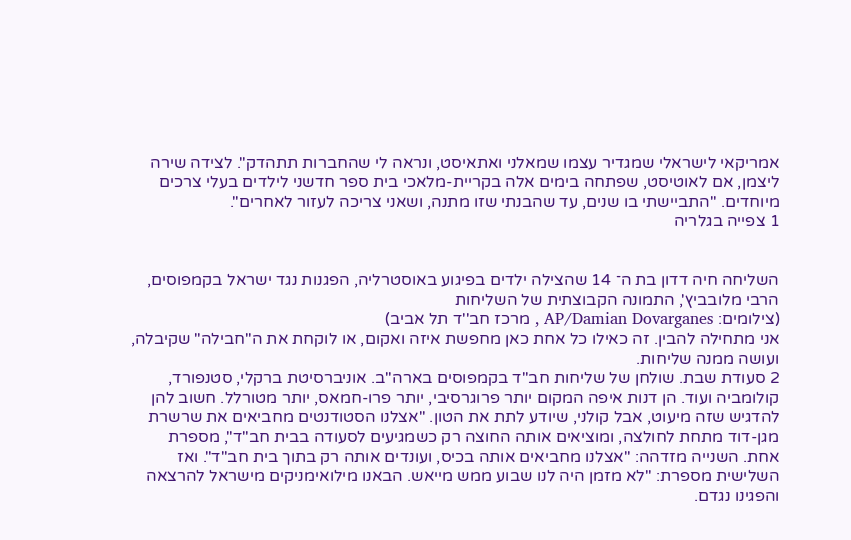אמריקאי לישראלי שמגדיר עצמו שמאלני ואתאיסט, ונראה לי שהחברות תתהדק". לצידה שירה ליצמן, אם לאוטיסט, שפתחה בימים אלה בקריית-מלאכי בית ספר חדשני לילדים בעלי צרכים מיוחדים. "התביישתי בו שנים, עד שהבנתי שזו מתנה, ושאני צריכה לעזור לאחרים".
1 צפייה בגלריה


השליחה חיה דדון בת ה־ 14 שהצילה ילדים בפיגוע באוסטרליה, הפגנות נגד ישראל בקמפוסים, הרבי מלובביץ', התמונה הקבוצתית של השליחות
(צילומים: AP/Damian Dovarganes , מרכז חב''ד תל אביב)
אני מתחילה להבין. זה כאילו כל אחת כאן מחפשת איזה ואקום, או לוקחת את ה"חבילה" שקיבלה, ועושה ממנה שליחות.
2 סעודת שבת. שולחן של שליחות חב"ד בקמפוסים בארה"ב. אוניברסיטת ברקלי, סטנפורד, קולומביה ועוד. הן דנות איפה המקום יותר פרוגרסיבי, יותר פרו-חמאס, יותר מטורלל. חשוב להן להדגיש שזה מיעוט, אבל קולני, שיודע לתת את הטון. "אצלנו הסטודנטים מחביאים את שרשרת מגן-דוד מתחת לחולצה, ומוציאים אותה החוצה רק כשמגיעים לסעודה בבית חב"ד", מספרת אחת. השנייה מזדהה: "אצלנו מחביאים אותה בכיס, ועונדים אותה רק בתוך בית חב"ד". ואז השלישית מספרת: "לא מזמן היה לנו שבוע ממש מייאש. הבאנו מילואימניקים מישראל להרצאה והפגינו נגדם.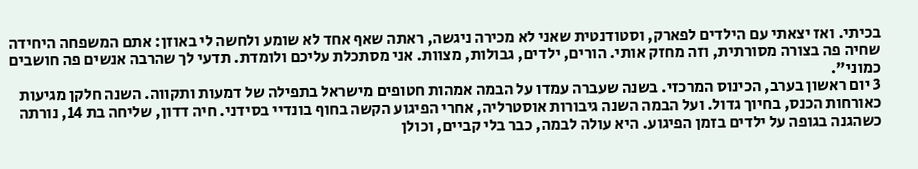בכיתי. ואז יצאתי עם הילדים לפארק, וסטודנטית שאני לא מכירה ניגשה, ראתה שאף אחד לא שומע ולחשה לי באוזן: אתם המשפחה היחידה שחיה פה בצורה מסורתית, וזה מחזק אותי. הורים, ילדים, גבולות, מצוות. אני מסתכלת עליכם ולומדת. תדעי לך שהרבה אנשים פה חושבים כמוני".
3 יום ראשון בערב, הכינוס המרכזי. בשנה שעברה עמדו על הבמה אמהות חטופים מישראל בתפילה של דמעות ותקווה. השנה חלקן מגיעות כאורחות הכנס, בחיוך גדול. ועל הבמה השנה גיבורות אוסטרליה, אחרי הפיגוע הקשה בחוף בונדיי בסידני. חיה דדון, שליחה בת 14, נורתה כשהגנה בגופה על ילדים בזמן הפיגוע. היא עולה לבמה, כבר בלי קביים, וכולן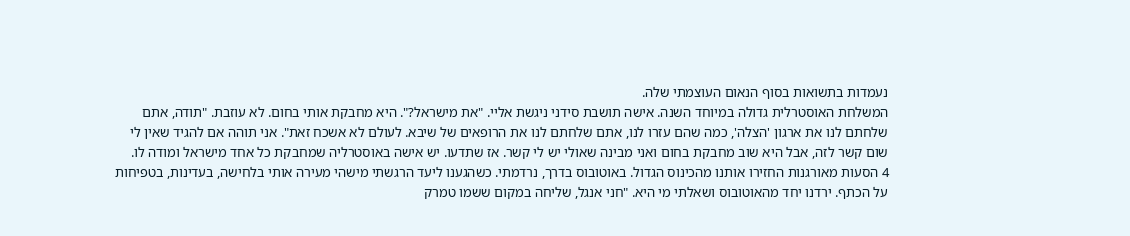נעמדות בתשואות בסוף הנאום העוצמתי שלה.
המשלחת האוסטרלית גדולה במיוחד השנה. אישה תושבת סידני ניגשת אליי. "את מישראל?". היא מחבקת אותי בחום. לא עוזבת. "תודה, אתם שלחתם לנו את ארגון 'הצלה', כמה שהם עזרו לנו, אתם שלחתם לנו את הרופאים של שיבא. לעולם לא אשכח זאת". אני תוהה אם להגיד שאין לי שום קשר לזה, אבל היא שוב מחבקת בחום ואני מבינה שאולי יש לי קשר. אז שתדעו. יש אישה באוסטרליה שמחבקת כל אחד מישראל ומודה לו.
4 הסעות מאורגנות החזירו אותנו מהכינוס הגדול. באוטובוס בדרך, נרדמתי. כשהגענו ליעד הרגשתי מישהי מעירה אותי בלחישה, בעדינות, בטפיחות על הכתף. ירדנו יחד מהאוטובוס ושאלתי מי היא. "חני אנגל, שליחה במקום ששמו טמרק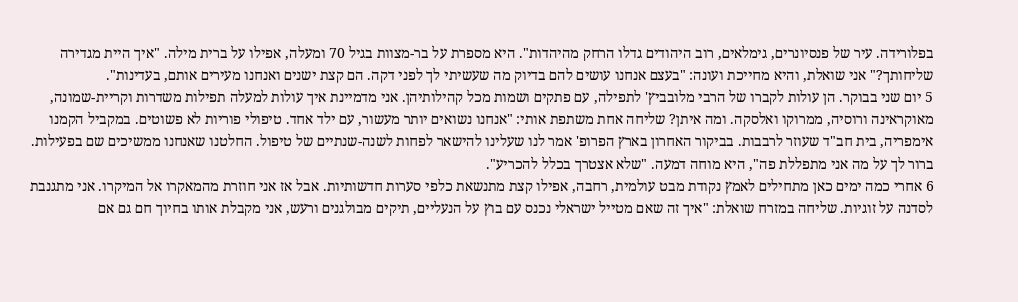בפלורידה. עיר של פנסיונרים, גימלאים, רוב היהודים גדלו הרחק מהיהדות". היא מספרת על בר-מצוות בגיל 70 ומעלה, אפילו על ברית מילה. "איך היית מגדירה שליחותך?" אני שואלת, והיא מחייכת ועונה: "בעצם אנחנו עושים להם בדיוק מה שעשיתי לך לפני דקה. הם קצת ישנים ואנחנו מעירים אותם, בעדינות".
5 יום שני בבוקר. הן עולות לקברו של הרבי מלובביץ' לתפילה, עם פתקים ושמות מכל קהילותיהן. אני מדמיינת איך עולות למעלה תפילות משדרות וקריית-שמונה, מאוקראינה ורוסיה, ממרוקו ואלסקה. ומה איתן? שליחה אחת משתפת אותי: "אנחנו נשואים יותר מעשור, עם ילד אחד. טיפולי פוריות לא פשוטים. במקביל הקמנו אימפריה, בית חב"ד שעוזר לרבבות. בביקור האחרון בארץ הפרופ' אמר לנו שעלינו להישאר לפחות לשנה-שנתיים של טיפול. החלטנו שאנחנו ממשיכים שם בפעילות. ברור לך על מה אני מתפללת פה", היא מוחה דמעה. "שלא אצטרך בכלל להכריע".
6 אחרי כמה ימים כאן מתחילים לאמץ נקודת מבט עולמית, רחבה, אפילו קצת מתנשאת כלפי סערות חדשותיות. אבל אז אני חוזרת מהמאקרו אל המיקרו. אני מתגנבת לסדנה על זוגיות. שליחה במזרח שואלת: "איך זה שאם מטייל ישראלי נכנס עם בוץ על הנעליים, תיקים מבולגנים ורעש, אני מקבלת אותו בחיוך חם גם אם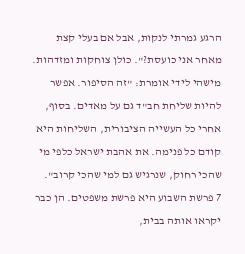הרגע גמרתי לנקות, אבל אם בעלי קצת מאחר אני כועסת?". כולן צוחקות ומזדהות. מישהי לידי אומרת: "זה הסיפור. אפשר להיות שליחת חב"ד גם על מאדים. בסוף, אחרי כל העשייה הציבורית, השליחות היא קודם כל פנימה. את אהבת ישראל כלפי מי שהכי רחוק, שנרגיש גם למי שהכי קרוב".
7 פרשת השבוע היא פרשת משפטים. הן כבר יקראו אותה בבית,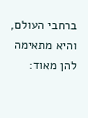ברחבי העולם, והיא מתאימה להן מאוד: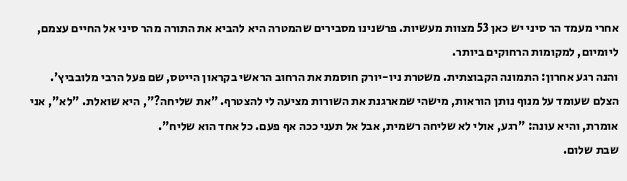אחרי מעמד הר סיני יש כאן 53 מצוות מעשיות. פרשנינו מסבירים שהמטרה היא להביא את התורה מהר סיני אל החיים עצמם, ליומיום, למקומות הרחוקים ביותר.
והנה רגע אחרון: התמונה הקבוצתית. משטרת ניו-יורק חוסמת את הרחוב הראשי בקראון הייטס, שם פעל הרבי מלובביץ'. הצלם שעומד על מנוף נותן הוראות, מישהי שמארגנת את השורות מציעה לי להצטרף. "את שליחה?", היא שואלת. "לא", אני אומרת, והיא עונה: "רגע, אולי לא שליחה רשמית, אבל אל תעני ככה אף פעם. כל אחד הוא שליח".
שבת שלום.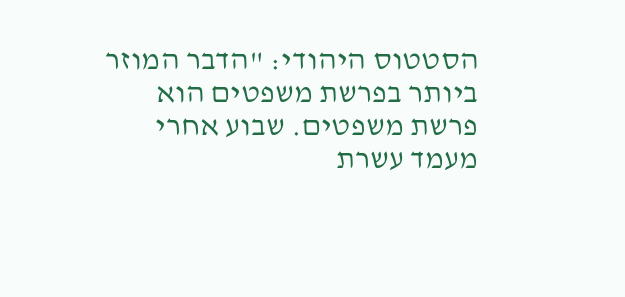הסטטוס היהודי: "הדבר המוזר ביותר בפרשת משפטים הוא פרשת משפטים. שבוע אחרי מעמד עשרת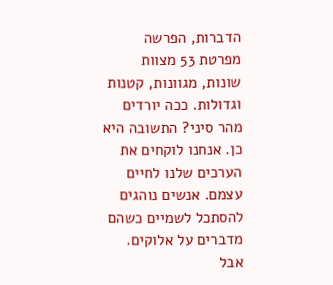הדברות, הפרשה מפרטת 53 מצוות שונות, מגוונות, קטנות וגדולות. ככה יורדים מהר סיני? התשובה היא כן. אנחנו לוקחים את הערכים שלנו לחיים עצמם. אנשים נוהגים להסתכל לשמיים כשהם מדברים על אלוקים. אבל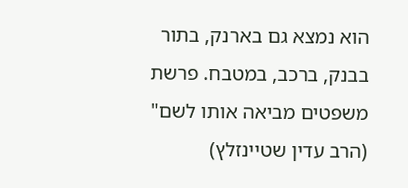הוא נמצא גם בארנק, בתור בבנק, ברכב, במטבח. פרשת משפטים מביאה אותו לשם" (הרב עדין שטיינזלץ)